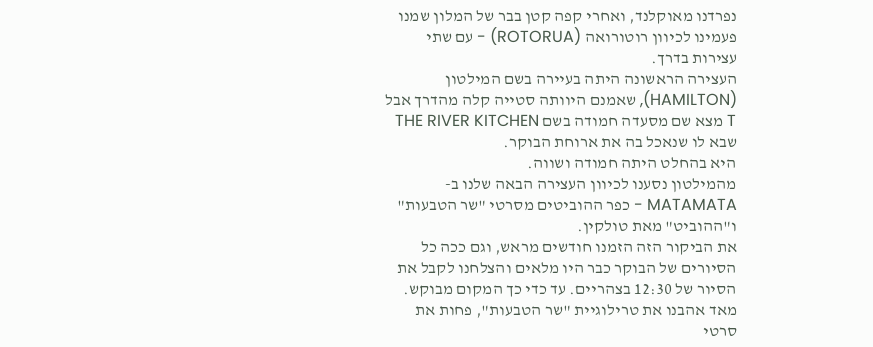נפרדנו מאוקלנד, ואחרי קפה קטן בבר של המלון שמנו פעמינו לכיוון רוטורואה (ROTORUA) - עם שתי עצירות בדרך.
העצירה הראשונה היתה בעיירה בשם המילטון (HAMILTON), שאמנם היוותה סטייה קלה מהדרך אבל T מצא שם מסעדה חמודה בשם THE RIVER KITCHEN שבא לו שנאכל בה את ארוחת הבוקר.
היא בהחלט היתה חמודה ושווה.
מהמילטון נסענו לכיוון העצירה הבאה שלנו ב-MATAMATA - כפר ההוביטים מסרטי "שר הטבעות" ו"ההוביט" מאת טולקין.
את הביקור הזה הזמנו חודשים מראש, וגם ככה כל הסיורים של הבוקר כבר היו מלאים והצלחנו לקבל את הסיור של 12:30 בצהריים. עד כדי כך המקום מבוקש.
מאד אהבנו את טרילוגיית "שר הטבעות", פחות את סרטי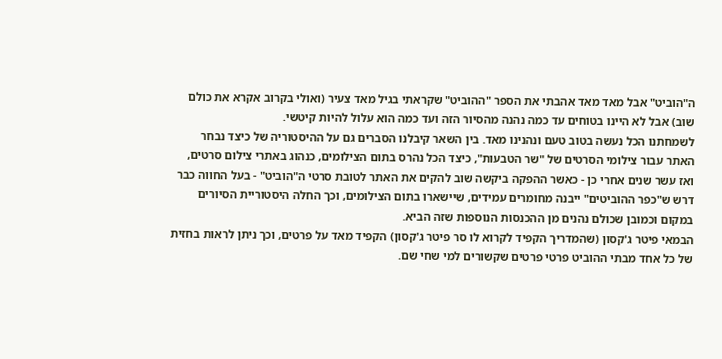ה"הוביט" אבל מאד מאד אהבתי את הספר "ההוביט" שקראתי בגיל מאד צעיר (ואולי בקרוב אקרא את כולם שוב) אבל לא היינו בטוחים עד כמה נהנה מהסיור הזה ועד כמה הוא עלול להיות קיטשי.
לשמחתנו הכל נעשה בטוב טעם ונהנינו מאד. בין השאר קיבלנו הסברים גם על ההיסטוריה של כיצד נבחר האתר עבור צילומי הסרטים של "שר הטבעות", כיצד הכל נהרס בתום הצילומים, כנהוג באתרי צילום סרטים, ואז עשר שנים אחרי כן - כאשר ההפקה ביקשה שוב להקים את האתר לטובת סרטי ה"הוביט" - בעל החווה כבר דרש ש"כפר ההוביטים" ייבנה מחומרים עמידים, שיישארו בתום הצילומים, וכך החלה היסטוריית הסיורים במקום וכמובן שכולם נהנים מן ההכנסות הנוספות שזה הביא.
הבמאי פיטר ג'קסון (שהמדריך הקפיד לקרוא לו סר פיטר ג'קסון) הקפיד מאד על פרטים, וכך ניתן לראות בחזית של כל אחד מבתי ההוביט פרטי פרטים שקשורים למי שחי שם.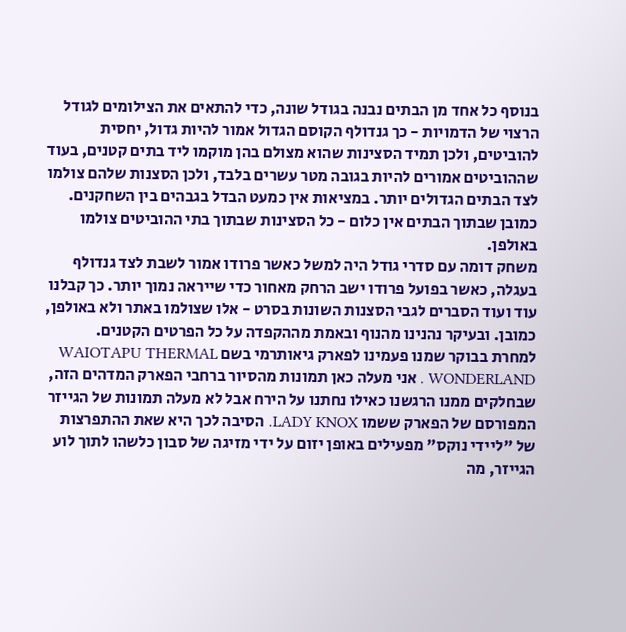בנוסף כל אחד מן הבתים נבנה בגודל שונה, כדי להתאים את הצילומים לגודל הרצוי של הדמויות - כך גנדולף הקוסם הגדול אמור להיות גדול, יחסית להוביטים, ולכן תמיד הסצינות שהוא מצולם בהן מוקמו ליד בתים קטנים, בעוד שההוביטים אמורים להיות בגובה מטר עשרים בלבד, ולכן הסצנות שלהם צולמו לצד הבתים הגדולים יותר. במציאות אין כמעט הבדל בגבהים בין השחקנים. כמובן שבתוך הבתים אין כלום - כל הסצינות שבתוך בתי ההוביטים צולמו באולפן.
משחק דומה עם סדרי גודל היה למשל כאשר פרודו אמור לשבת לצד גנדולף בעגלה, כאשר בפועל פרודו ישב הרחק מאחור כדי שייראה נמוך יותר. כך קבלנו עוד ועוד הסברים לגבי הסצנות השונות בסרט - אלו שצולמו באתר ולא באולפן, כמובן. ובעיקר נהנינו מהנוף ובאמת מההקפדה על כל הפרטים הקטנים.
למחרת בבוקר שמנו פעמינו לפארק גיאותרמי בשם WAIOTAPU THERMAL WONDERLAND . אני מעלה כאן תמונות מהסיור ברחבי הפארק המדהים הזה, שבחלקים ממנו הרגשנו כאילו נחתנו על הירח אבל לא מעלה תמונות של הגייזר המפורסם של הפארק ששמו LADY KNOX. הסיבה לכך היא שאת ההתפרצות של "ליידי נוקס" מפעילים באופן יזום על ידי מזיגה של סבון כלשהו לתוך לוע הגייזר, מה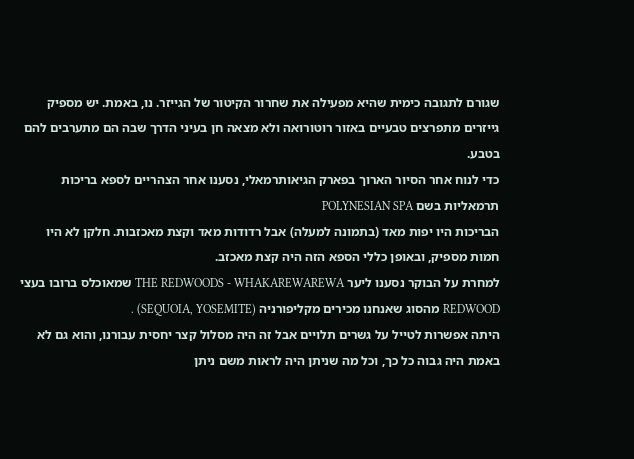שגורם לתגובה כימית שהיא מפעילה את שחרור הקיטור של הגייזר. נו, באמת. יש מספיק גייזרים מתפרצים טבעיים באזור רוטורואה ולא מצאה חן בעיני הדרך שבה הם מתערבים להם בטבע.
כדי לנוח אחר הסיור הארוך בפארק הגיאותרמאלי, נסענו אחר הצהריים לספא בריכות תרמאליות בשם POLYNESIAN SPA
הבריכות היו יפות מאד (בתמונה למעלה) אבל רדודות מאד וקצת מאכזבות. חלקן לא היו חמות מספיק, ובאופן כללי הספא הזה היה קצת מאכזב.
למחרת על הבוקר נסענו ליער THE REDWOODS - WHAKAREWAREWA שמאוכלס ברובו בעצי REDWOOD מהסוג שאנחנו מכירים מקליפורניה (SEQUOIA, YOSEMITE) .
היתה אפשרות לטייל על גשרים תלויים אבל זה היה מסלול קצר יחסית עבורנו, והוא גם לא באמת היה גבוה כל כך, וכל מה שניתן היה לראות משם ניתן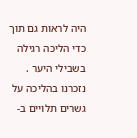היה לראות גם תוך כדי הליכה רגילה בשבילי היער . נזכרנו בהליכה על גשרים תלויים ב-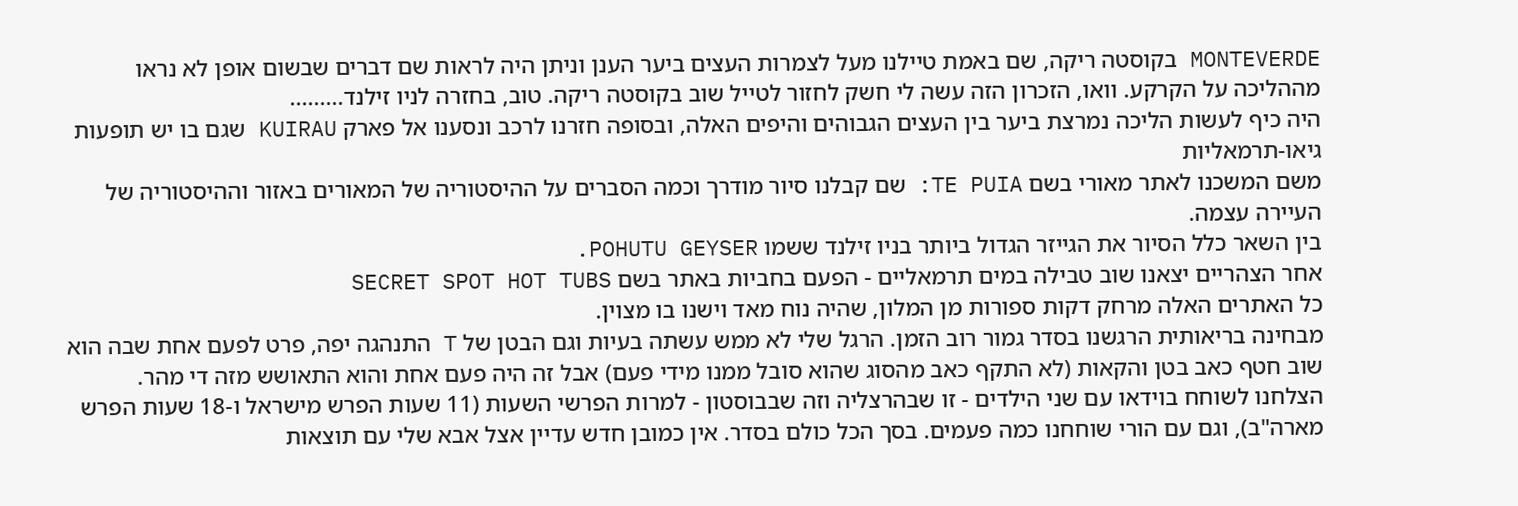MONTEVERDE בקוסטה ריקה, שם באמת טיילנו מעל לצמרות העצים ביער הענן וניתן היה לראות שם דברים שבשום אופן לא נראו מההליכה על הקרקע. וואו, הזכרון הזה עשה לי חשק לחזור לטייל שוב בקוסטה ריקה. טוב, בחזרה לניו זילנד.........
היה כיף לעשות הליכה נמרצת ביער בין העצים הגבוהים והיפים האלה, ובסופה חזרנו לרכב ונסענו אל פארק KUIRAU שגם בו יש תופעות גיאו-תרמאליות
משם המשכנו לאתר מאורי בשם TE PUIA: שם קבלנו סיור מודרך וכמה הסברים על ההיסטוריה של המאורים באזור וההיסטוריה של העיירה עצמה.
בין השאר כלל הסיור את הגייזר הגדול ביותר בניו זילנד ששמו POHUTU GEYSER.
אחר הצהריים יצאנו שוב טבילה במים תרמאליים - הפעם בחביות באתר בשם SECRET SPOT HOT TUBS
כל האתרים האלה מרחק דקות ספורות מן המלון, שהיה נוח מאד וישנו בו מצוין.
מבחינה בריאותית הרגשנו בסדר גמור רוב הזמן. הרגל שלי לא ממש עשתה בעיות וגם הבטן של T התנהגה יפה, פרט לפעם אחת שבה הוא שוב חטף כאב בטן והקאות (לא התקף כאב מהסוג שהוא סובל ממנו מידי פעם) אבל זה היה פעם אחת והוא התאושש מזה די מהר.
הצלחנו לשוחח בוידאו עם שני הילדים - זו שבהרצליה וזה שבבוסטון - למרות הפרשי השעות (11 שעות הפרש מישראל ו-18 שעות הפרש מארה"ב), וגם עם הורי שוחחנו כמה פעמים. בסך הכל כולם בסדר. אין כמובן חדש עדיין אצל אבא שלי עם תוצאות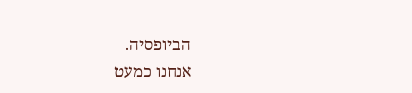הביופסיה.
אנחנו כמעט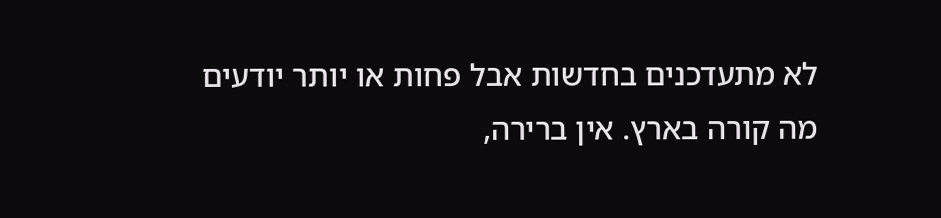לא מתעדכנים בחדשות אבל פחות או יותר יודעים מה קורה בארץ. אין ברירה,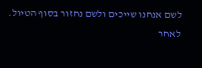לשם אנחנו שייכים ולשם נחזור בסוף הטיול.
לאחר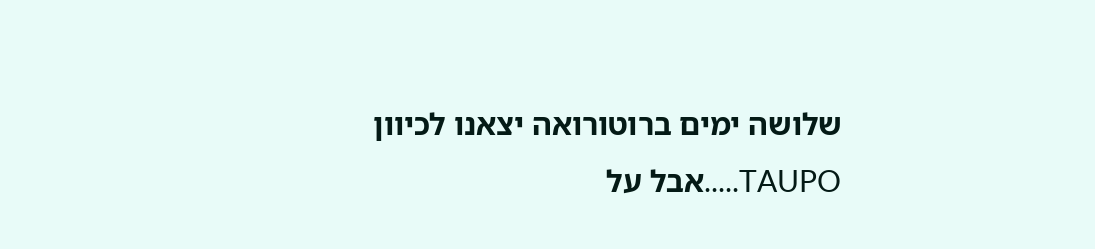שלושה ימים ברוטורואה יצאנו לכיוון TAUPO.....אבל על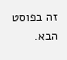זה בפוסט הבא.